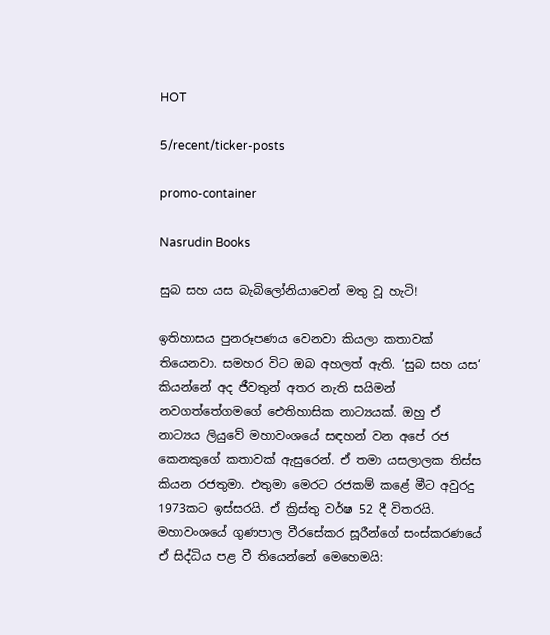HOT

5/recent/ticker-posts

promo-container

Nasrudin Books

සුබ සහ යස බැබිලෝනියාවෙන් මතු වූ හැටි!

ඉතිහාසය පුනරූපණය වෙනවා කියලා කතාවක් තියෙනවා. සමහර විට ඔබ අහලත් ඇති. ‘සුබ සහ යස‘ කියන්නේ අද ජීවතුන් අතර නැති සයිමන් නවගත්තේගමගේ ඓතිහාසික නාට්‍යයක්. ඔහු ඒ නාට්‍යය ලියුවේ මහාවංශයේ සඳහන් වන අපේ රජ කෙනකුගේ කතාවක් ඇසුරෙන්. ඒ තමා යසලාලක තිස්ස කියන රජතුමා. එතුමා මෙරට රජකම් කළේ මීට අවුරදු 1973කට ඉස්සරයි. ඒ ක්‍රිස්තු වර්ෂ 52 දී විතරයි. මහාවංශයේ ගුණපාල වීරසේකර සූරීන්ගේ සංස්කරණයේ ඒ සිද්ධිය පළ වී තියෙන්නේ මෙහෙමයි: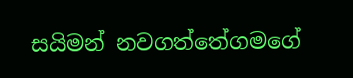සයිමන් නවගත්තේගමගේ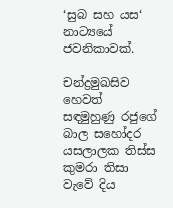‘සුබ සහ යස‘ නාට්‍යයේ ජවනිකාවක්.

චන්ද්‍රමුඛසිව හෙවත් සඳමුහුණු රජුගේ බාල සහෝදර යසලාලක තිස්ස කුමරා තිසා වැවේ දිය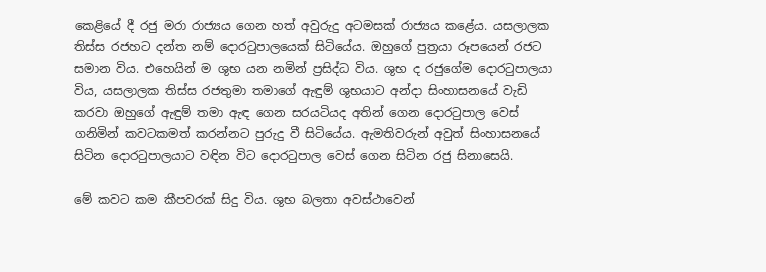කෙළියේ දී රජු මරා රාජ්‍යය ගෙන හත් අවුරුදු අටමසක් රාජ්‍යය කළේය. යසලාලක තිස්ස රජහට දන්ත නම් දොරටුපාලයෙක් සිටියේය. ඔහුගේ පුත්‍රයා රූපයෙන් රජට සමාන විය. එහෙයින් ම ශුභ යන නමින් ප්‍රසිද්ධ විය. ශුභ ද රජුගේම දොරටුපාලයා විය, යසලාලක තිස්ස රජතුමා තමාගේ ඇඳුම් ශුභයාට අන්දා සිංහාසනයේ වැඩි කරවා ඔහුගේ ඇඳුම් තමා ඇඳ ගෙන සරයටියද අතින් ගෙන දොරටුපාල වෙස් ගනිමින් කවටකමත් කරන්නට පුරුදු වී සිටියේය. ඇමතිවරුන් අවුත් සිංහාසනයේ සිටින දොරටුපාලයාට වඳින විට දොරටුපාල වෙස් ගෙන සිටින රජු සිනාසෙයි.

මේ කවට කම කීපවරක් සිදු විය. ශුභ බලතා අවස්ථාවෙන්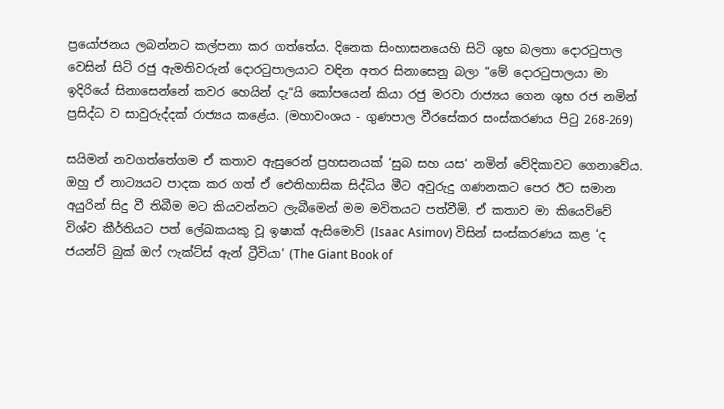ප්‍රයෝජනය ලබන්නට කල්පනා කර ගත්තේය. දිනෙක සිංහාසනයෙහි සිටි ශුභ බලතා දොරටුපාල වෙසින් සිටි රජු ඇමතිවරුන් දොරටුපාලයාට වඳින අතර සිනාසෙනු බලා “මේ දොරටුපාලයා මා ඉදිරියේ සිනාසෙන්නේ කවර හෙයින් දැ“යි කෝපයෙන් කියා රජු මරවා රාජ්‍යය ගෙන ශුභ රජ නමින් ප්‍රසිද්ධ ව සාවුරුද්දක් රාජ්‍යය කළේය. (මහාවංශය - ගුණපාල වීරසේකර සංස්කරණය පිටු 268-269)

සයිමන් නවගත්තේගම ඒ කතාව ඇසුරෙන් ප්‍රහසනයක් ‘සුබ සහ යස‘ නමින් වේදිකාවට ගෙනාවේය. ඔහු ඒ නාට්‍යයට පාදක කර ගත් ඒ ඓතිහාසික සිද්ධිය මීට අවුරුදු ගණනකට පෙර ඊට සමාන අයුරින් සිදු වී තිබීම මට කියවන්නට ලැබීමෙන් මම මවිතයට පත්වීමි. ඒ කතාව මා කියෙව්වේ විශ්ව කීර්තියට පත් ලේඛකයකු වූ ඉෂාක් ඇසිමොව් (Isaac Asimov) විසින් සංස්කරණය කළ ‘ද ජයන්ට් බුක් ඔෆ් ෆැක්ට්ස් ඇන් ට්‍රීවියා‘ (The Giant Book of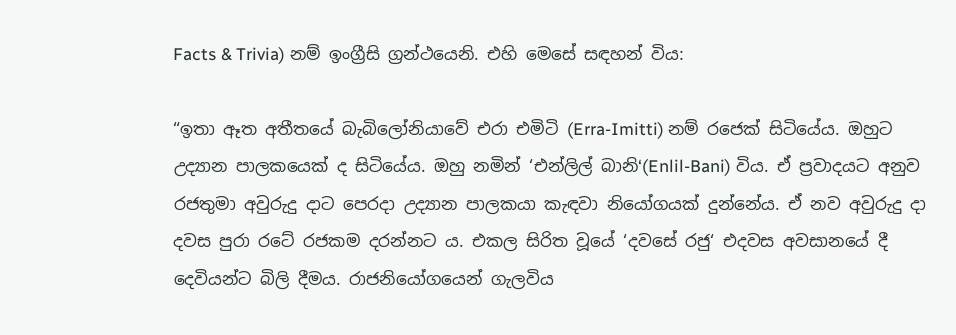Facts & Trivia) නම් ඉංග්‍රීසි ග්‍රන්ථයෙනි. එහි මෙසේ සඳහන් විය:

“ඉතා ඈත අතීතයේ බැබිලෝනියාවේ එරා එමිටි (Erra-Imitti) නම් රජෙක් සිටියේය. ඔහුට උද්‍යාන පාලකයෙක් ද සිටියේය. ඔහු නමින් ‘එන්ලිල් බානි‘(Enlil-Bani) විය. ඒ ප්‍රවාදයට අනුව රජතුමා අවුරුදු දාට පෙරදා උද්‍යාන පාලකයා කැඳවා නියෝගයක් දුන්නේය. ඒ නව අවුරුදු දා දවස පුරා රටේ රජකම දරන්නට ය. එකල සිරිත වූයේ ‘දවසේ රජු‘ එදවස අවසානයේ දී දෙවියන්ට බිලි දීමය. රාජනියෝගයෙන් ගැලවිය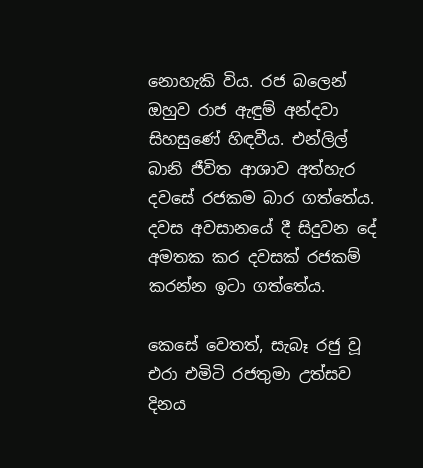නොහැකි විය. රජ බලෙන් ඔහුව රාජ ඇඳුම් අන්දවා සිහසුණේ හිඳවීය. එන්ලිල් බානි ජීවිත ආශාව අත්හැර දවසේ රජකම බාර ගත්තේය. දවස අවසානයේ දී සිදුවන දේ අමතක කර දවසක් රජකම් කරන්න ඉටා ගත්තේය.

කෙසේ වෙතත්, සැබෑ රජු වූ එරා එමිටි රජතුමා උත්සව දිනය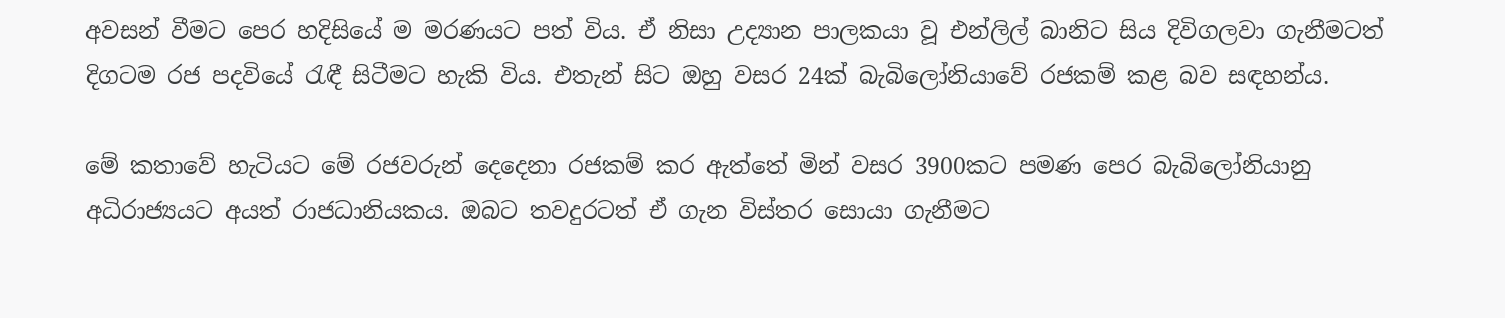අවසන් වීමට පෙර හදිසියේ ම මරණයට පත් විය. ඒ නිසා උද්‍යාන පාලකයා වූ එන්ලිල් බානිට සිය දිවිගලවා ගැනීමටත් දිගටම රජ පදවියේ රැඳී සිටීමට හැකි විය. එතැන් සිට ඔහු වසර 24ක් බැබිලෝනියාවේ රජකම් කළ බව සඳහන්ය.

මේ කතාවේ හැටියට මේ රජවරුන් දෙදෙනා රජකම් කර ඇත්තේ මින් වසර 3900කට පමණ පෙර බැබිලෝනියානු අධිරාජ්‍යයට අයත් රාජධානියකය. ඔබට තවදුරටත් ඒ ගැන විස්තර සොයා ගැනීමට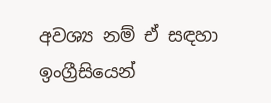අවශ්‍ය නම් ඒ සඳහා ඉංග්‍රීසියෙන්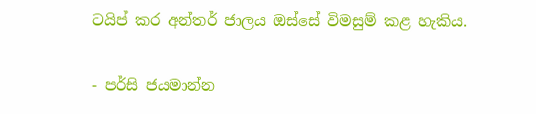ටයිප් කර අන්තර් ජාලය ඔස්සේ විමසුම් කළ හැකිය.

- පර්සි ජයමාන්න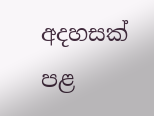අදහසක් පළ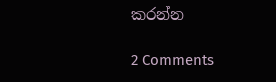කරන්න

2 Comments